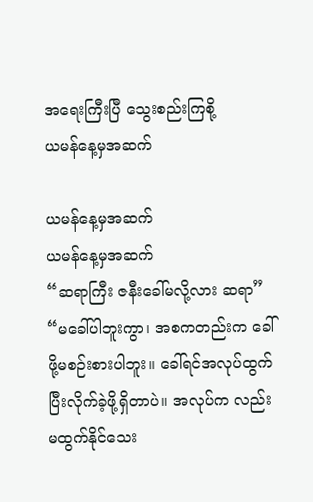အရေးကြီးပြီ သွေးစည်းကြစို့
ယမန်နေ့မှအဆက်

ယမန်နေ့မှအဆက်
ယမန်နေ့မှအဆက်
“ဆရာကြီး ဇနီးခေါ်မလို့လား ဆရာ”
“မခေါ်ပါဘူးကွာ၊ အစကတည်းက ခေါ်ဖို့မစဉ်းစားပါဘူး။ ခေါ်ရင်အလုပ်ထွက်ပြီးလိုက်ခဲ့ဖို့ရှိတာပဲ။ အလုပ်က လည်း မထွက်နိုင်သေး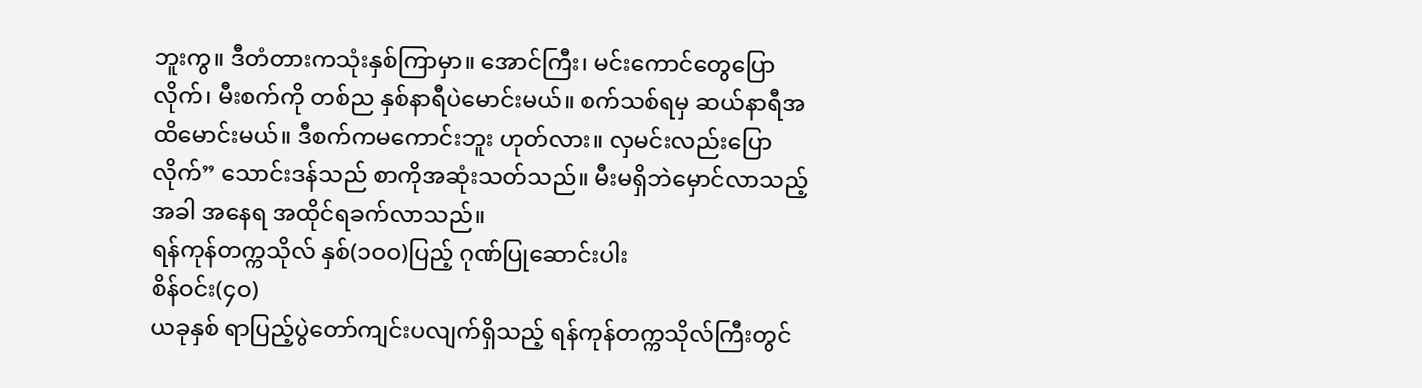ဘူးကွ။ ဒီတံတားကသုံးနှစ်ကြာမှာ။ အောင်ကြီး၊ မင်းကောင်တွေပြောလိုက်၊ မီးစက်ကို တစ်ည နှစ်နာရီပဲမောင်းမယ်။ စက်သစ်ရမှ ဆယ်နာရီအထိမောင်းမယ်။ ဒီစက်ကမကောင်းဘူး ဟုတ်လား။ လှမင်းလည်းပြောလိုက်” သောင်းဒန်သည် စာကိုအဆုံးသတ်သည်။ မီးမရှိဘဲမှောင်လာသည့်အခါ အနေရ အထိုင်ရခက်လာသည်။
ရန်ကုန်တက္ကသိုလ် နှစ်(၁ဝဝ)ပြည့် ဂုဏ်ပြုဆောင်းပါး
စိန်ဝင်း(၄ဝ)
ယခုနှစ် ရာပြည့်ပွဲတော်ကျင်းပလျက်ရှိသည့် ရန်ကုန်တက္ကသိုလ်ကြီးတွင်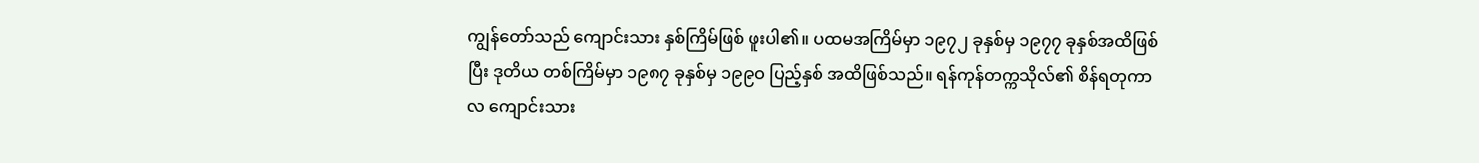ကျွန်တော်သည် ကျောင်းသား နှစ်ကြိမ်ဖြစ် ဖူးပါ၏။ ပထမအကြိမ်မှာ ၁၉၇၂ ခုနှစ်မှ ၁၉၇၇ ခုနှစ်အထိဖြစ်ပြီး ဒုတိယ တစ်ကြိမ်မှာ ၁၉၈၇ ခုနှစ်မှ ၁၉၉ဝ ပြည့်နှစ် အထိဖြစ်သည်။ ရန်ကုန်တက္ကသိုလ်၏ စိန်ရတုကာလ ကျောင်းသား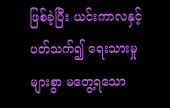ဖြစ်ခဲ့ပြီး ယင်းကာလနှင့် ပတ်သက်၍ ရေးသားမှု များစွာ မတွေ့ရသော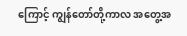ကြောင့် ကျွန်တော်တို့ကာလ အတွေ့အ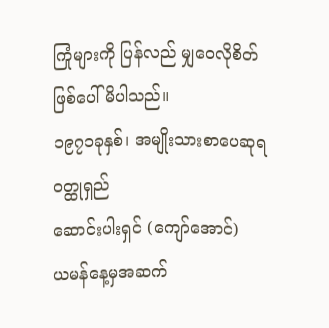ကြုံများကို ပြန်လည် မျှဝေလိုစိတ်ဖြစ်ပေါ်မိပါသည်။
၁၉၇၁ခုနှစ်၊ အမျိုးသားစာပေဆုရ ၀တ္ထုရှည်
ဆောင်းပါးရှင် (ကျော်အောင်)
ယမန်နေ့မှအဆက်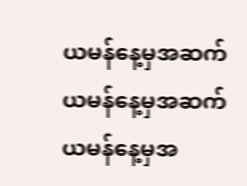ယမန်နေ့မှအဆက်
ယမန်နေ့မှအဆက်
ယမန်နေ့မှအ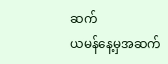ဆက်
ယမန်နေ့မှအဆက်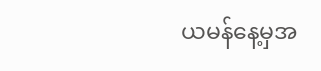ယမန်နေ့မှအ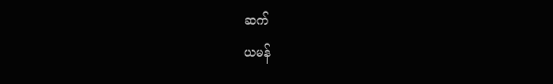ဆက်
ယမန်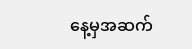နေ့မှအဆက်